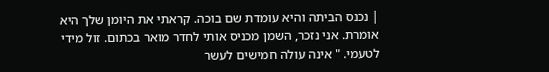| נכנס הביתה והיא עומדת שם בוכה. קראתי את היומן שלך היא אומרת. אני נזכר, השמן מכניס אותי לחדר מואר בכתום. זול מידי לטעמי. " אינה עולה חמישים לעשר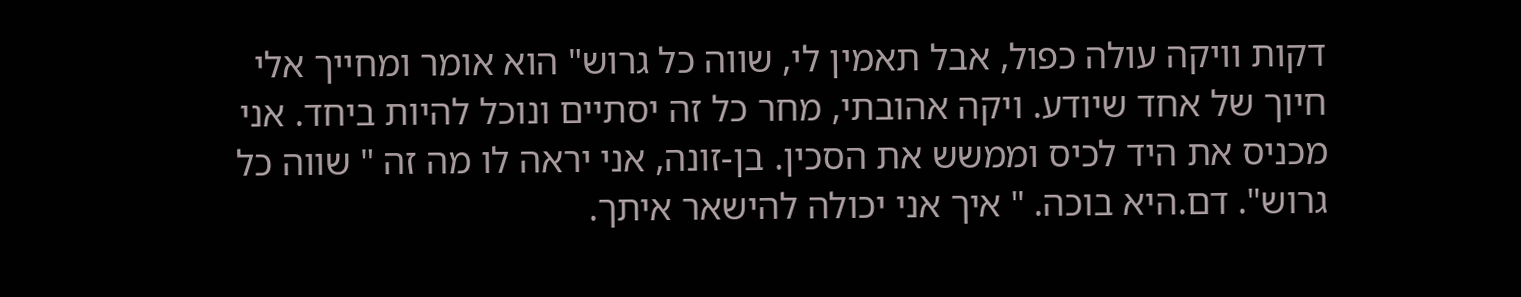דקות וויקה עולה כפול, אבל תאמין לי, שווה כל גרוש" הוא אומר ומחייך אלי חיוך של אחד שיודע. ויקה אהובתי, מחר כל זה יסתיים ונוכל להיות ביחד. אני מכניס את היד לכיס וממשש את הסכין. בן-זונה, אני יראה לו מה זה " שווה כל גרוש". דם.היא בוכה. " איך אני יכולה להישאר איתך.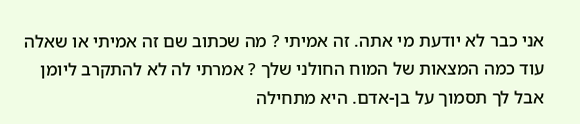אני כבר לא יודעת מי אתה. זה אמיתי ? מה שכתוב שם זה אמיתי או שאלה עוד כמה המצאות של המוח החולני שלך ? אמרתי לה לא להתקרב ליומן אבל לך תסמוך על בן-אדם. היא מתחילה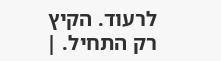לרעוד. הקיץ רק התחיל. |